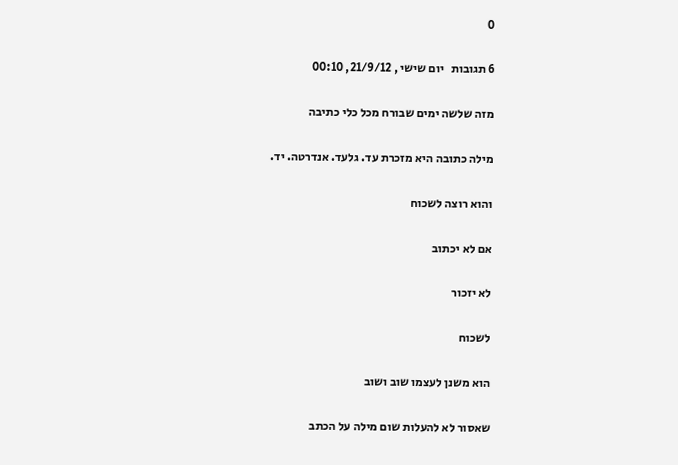0

6 תגובות   יום שישי , 21/9/12, 00:10

מזה שלשה ימים שבורח מכל כלי כתיבה

מילה כתובה היא מזכרת עד. גלעד. אנדרטה. יד.

והוא רוצה לשכוח

אם לא יכתוב

לא יזכור

לשכוח

הוא משנן לעצמו שוב ושוב

שאסור לא להעלות שום מילה על הכתב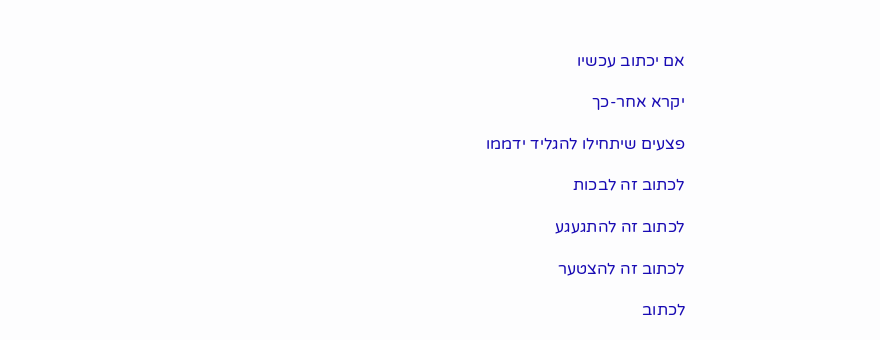אם יכתוב עכשיו

יקרא אחר-כך

פצעים שיתחילו להגליד ידממו

לכתוב זה לבכות

לכתוב זה להתגעגע

לכתוב זה להצטער

לכתוב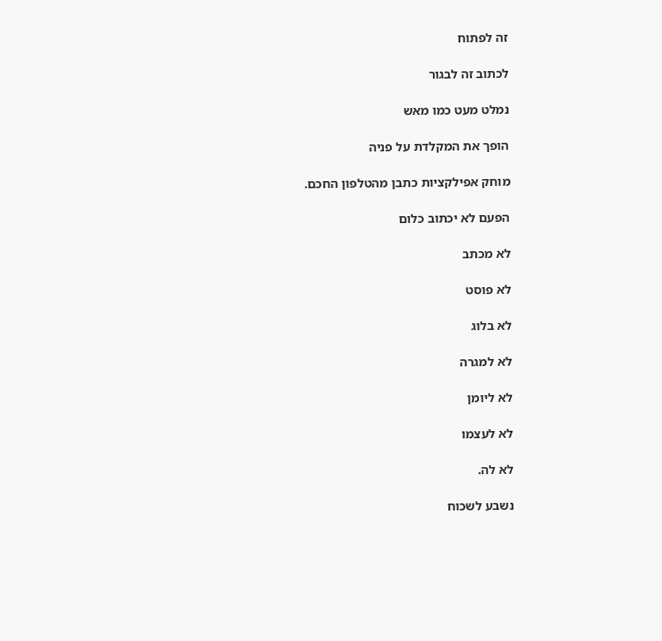זה לפתוח

לכתוב זה לבגור

נמלט מעט כמו מאש

הופך את המקלדת על פניה

מוחק אפילקציות כתבן מהטלפון החכם.

הפעם לא יכתוב כלום

לא מכתב

לא פוסט

לא בלוג

לא למגרה

לא ליומן

לא לעצמו

לא לה.

נשבע לשכוח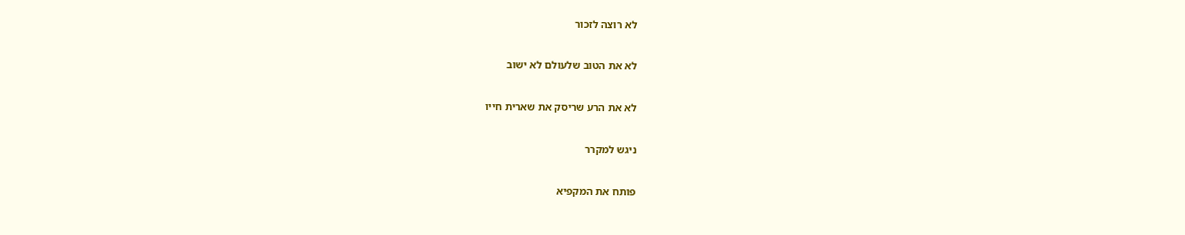לא רוצה לזכור

לא את הטוב שלעולם לא ישוב

לא את הרע שריסק את שארית חייו

ניגש למקרר

פותח את המקפיא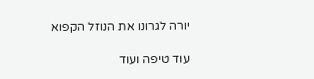יורה לגרונו את הנוזל הקפוא

עוד טיפה ועוד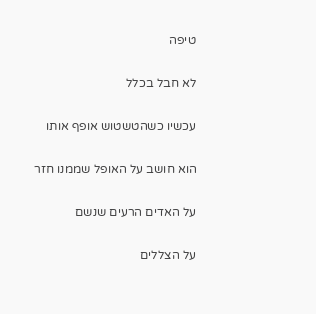טיפה

לא חבל בכלל

עכשיו כשהטשטוש אופף אותו

הוא חושב על האופל שממנו חזר

על האדים הרעים שנשם

על הצללים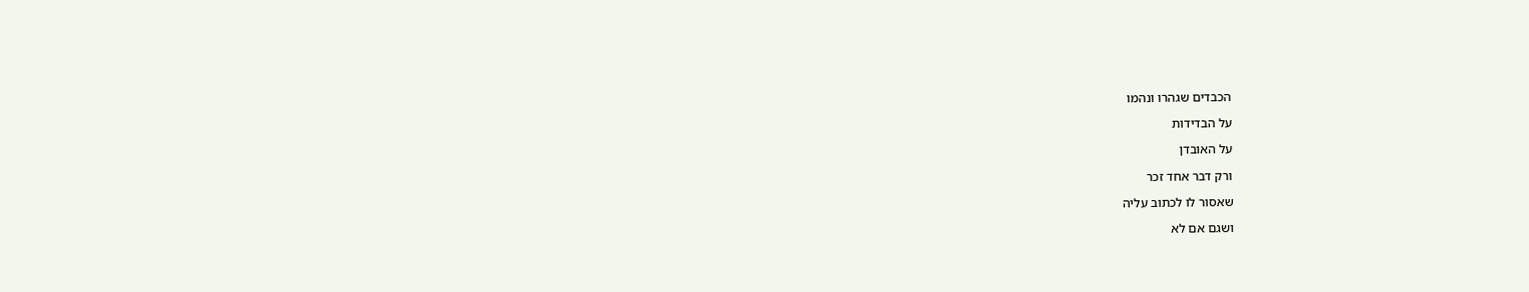הכבדים שגהרו ונהמו

על הבדידות

על האובדן

ורק דבר אחד זכר

שאסור לו לכתוב עליה

ושגם אם לא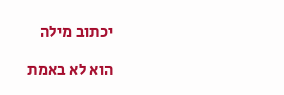יכתוב מילה

הוא לא באמת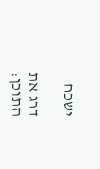ישכח

דרג את התוכן: